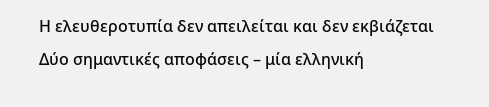Η ελευθεροτυπία δεν απειλείται και δεν εκβιάζεται
Δύο σημαντικές αποφάσεις – μία ελληνική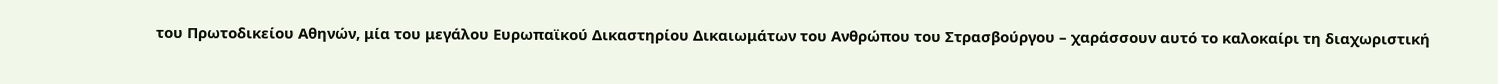του Πρωτοδικείου Αθηνών, μία του μεγάλου Ευρωπαϊκού Δικαστηρίου Δικαιωμάτων του Ανθρώπου του Στρασβούργου – χαράσσουν αυτό το καλοκαίρι τη διαχωριστική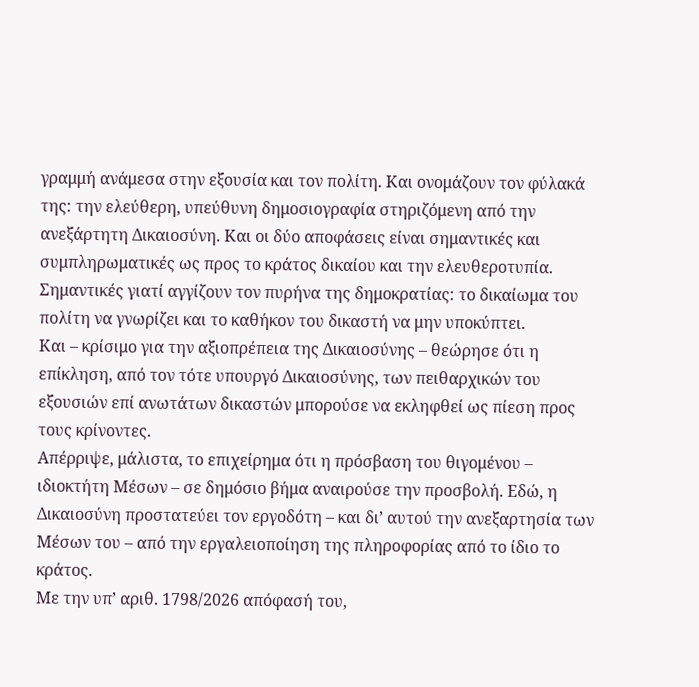γραμμή ανάμεσα στην εξουσία και τον πολίτη. Και ονομάζουν τον φύλακά της: την ελεύθερη, υπεύθυνη δημοσιογραφία στηριζόμενη από την ανεξάρτητη Δικαιοσύνη. Και οι δύο αποφάσεις είναι σημαντικές και συμπληρωματικές ως προς το κράτος δικαίου και την ελευθεροτυπία. Σημαντικές γιατί αγγίζουν τον πυρήνα της δημοκρατίας: το δικαίωμα του πολίτη να γνωρίζει και το καθήκον του δικαστή να μην υποκύπτει.
Και – κρίσιμο για την αξιοπρέπεια της Δικαιοσύνης – θεώρησε ότι η επίκληση, από τον τότε υπουργό Δικαιοσύνης, των πειθαρχικών του εξουσιών επί ανωτάτων δικαστών μπορούσε να εκληφθεί ως πίεση προς τους κρίνοντες.
Απέρριψε, μάλιστα, το επιχείρημα ότι η πρόσβαση του θιγομένου – ιδιοκτήτη Μέσων – σε δημόσιο βήμα αναιρούσε την προσβολή. Εδώ, η Δικαιοσύνη προστατεύει τον εργοδότη – και δι’ αυτού την ανεξαρτησία των Μέσων του – από την εργαλειοποίηση της πληροφορίας από το ίδιο το κράτος.
Με την υπ’ αριθ. 1798/2026 απόφασή του,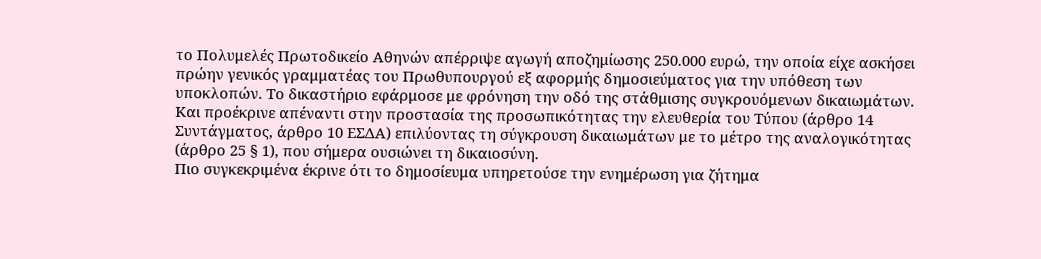το Πολυμελές Πρωτοδικείο Αθηνών απέρριψε αγωγή αποζημίωσης 250.000 ευρώ, την οποία είχε ασκήσει πρώην γενικός γραμματέας του Πρωθυπουργού εξ αφορμής δημοσιεύματος για την υπόθεση των υποκλοπών. Το δικαστήριο εφάρμοσε με φρόνηση την οδό της στάθμισης συγκρουόμενων δικαιωμάτων. Και προέκρινε απέναντι στην προστασία της προσωπικότητας την ελευθερία του Τύπου (άρθρο 14 Συντάγματος, άρθρο 10 ΕΣΔΑ) επιλύοντας τη σύγκρουση δικαιωμάτων με το μέτρο της αναλογικότητας (άρθρο 25 § 1), που σήμερα ουσιώνει τη δικαιοσύνη.
Πιο συγκεκριμένα έκρινε ότι το δημοσίευμα υπηρετούσε την ενημέρωση για ζήτημα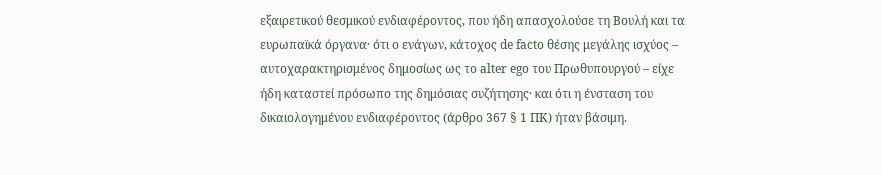εξαιρετικού θεσμικού ενδιαφέροντος, που ήδη απασχολούσε τη Βουλή και τα ευρωπαϊκά όργανα· ότι ο ενάγων, κάτοχος de facto θέσης μεγάλης ισχύος – αυτοχαρακτηρισμένος δημοσίως ως το alter ego του Πρωθυπουργού – είχε ήδη καταστεί πρόσωπο της δημόσιας συζήτησης· και ότι η ένσταση του δικαιολογημένου ενδιαφέροντος (άρθρο 367 § 1 ΠΚ) ήταν βάσιμη.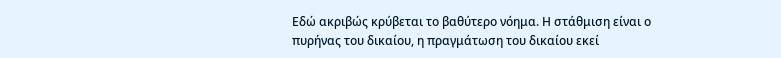Εδώ ακριβώς κρύβεται το βαθύτερο νόημα. Η στάθμιση είναι ο πυρήνας του δικαίου, η πραγμάτωση του δικαίου εκεί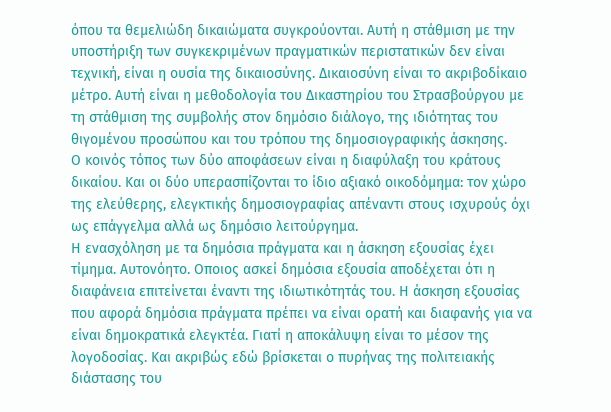όπου τα θεμελιώδη δικαιώματα συγκρούονται. Αυτή η στάθμιση με την υποστήριξη των συγκεκριμένων πραγματικών περιστατικών δεν είναι τεχνική, είναι η ουσία της δικαιοσύνης. Δικαιοσύνη είναι το ακριβοδίκαιο μέτρο. Αυτή είναι η μεθοδολογία του Δικαστηρίου του Στρασβούργου με τη στάθμιση της συμβολής στον δημόσιο διάλογο, της ιδιότητας του θιγομένου προσώπου και του τρόπου της δημοσιογραφικής άσκησης.
Ο κοινός τόπος των δύο αποφάσεων είναι η διαφύλαξη του κράτους δικαίου. Και οι δύο υπερασπίζονται το ίδιο αξιακό οικοδόμημα: τον χώρο της ελεύθερης, ελεγκτικής δημοσιογραφίας απέναντι στους ισχυρούς όχι ως επάγγελμα αλλά ως δημόσιο λειτούργημα.
Η ενασχόληση με τα δημόσια πράγματα και η άσκηση εξουσίας έχει τίμημα. Αυτονόητο. Οποιος ασκεί δημόσια εξουσία αποδέχεται ότι η διαφάνεια επιτείνεται έναντι της ιδιωτικότητάς του. Η άσκηση εξουσίας που αφορά δημόσια πράγματα πρέπει να είναι ορατή και διαφανής για να είναι δημοκρατικά ελεγκτέα. Γιατί η αποκάλυψη είναι το μέσον της λογοδοσίας. Και ακριβώς εδώ βρίσκεται ο πυρήνας της πολιτειακής διάστασης του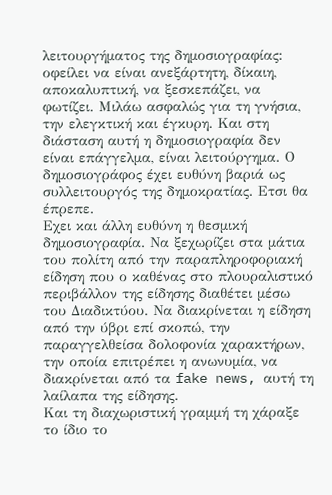λειτουργήματος της δημοσιογραφίας: οφείλει να είναι ανεξάρτητη, δίκαιη, αποκαλυπτική, να ξεσκεπάζει, να φωτίζει. Μιλάω ασφαλώς για τη γνήσια, την ελεγκτική και έγκυρη. Και στη διάσταση αυτή η δημοσιογραφία δεν είναι επάγγελμα, είναι λειτούργημα. Ο δημοσιογράφος έχει ευθύνη βαριά ως συλλειτουργός της δημοκρατίας. Ετσι θα έπρεπε.
Εχει και άλλη ευθύνη η θεσμική δημοσιογραφία. Να ξεχωρίζει στα μάτια του πολίτη από την παραπληροφοριακή είδηση που ο καθένας στο πλουραλιστικό περιβάλλον της είδησης διαθέτει μέσω του Διαδικτύου. Να διακρίνεται η είδηση από την ύβρι επί σκοπώ, την παραγγελθείσα δολοφονία χαρακτήρων, την οποία επιτρέπει η ανωνυμία, να διακρίνεται από τα fake news, αυτή τη λαίλαπα της είδησης.
Και τη διαχωριστική γραμμή τη χάραξε το ίδιο το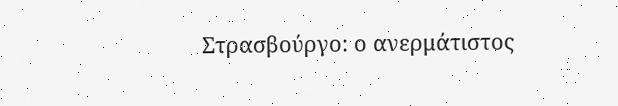Στρασβούργο: ο ανερμάτιστος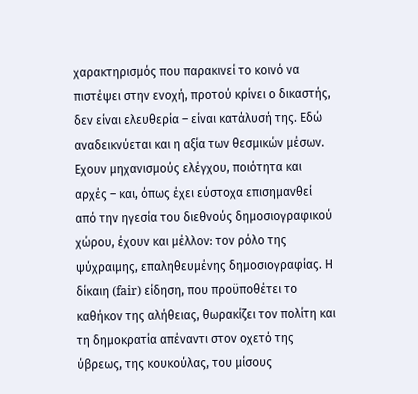χαρακτηρισμός που παρακινεί το κοινό να πιστέψει στην ενοχή, προτού κρίνει ο δικαστής, δεν είναι ελευθερία – είναι κατάλυσή της. Εδώ αναδεικνύεται και η αξία των θεσμικών μέσων. Εχουν μηχανισμούς ελέγχου, ποιότητα και αρχές – και, όπως έχει εύστοχα επισημανθεί από την ηγεσία του διεθνούς δημοσιογραφικού χώρου, έχουν και μέλλον: τον ρόλο της ψύχραιμης, επαληθευμένης δημοσιογραφίας. Η δίκαιη (fair) είδηση, που προϋποθέτει το καθήκον της αλήθειας, θωρακίζει τον πολίτη και τη δημοκρατία απέναντι στον οχετό της ύβρεως, της κουκούλας, του μίσους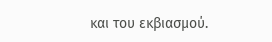και του εκβιασμού.